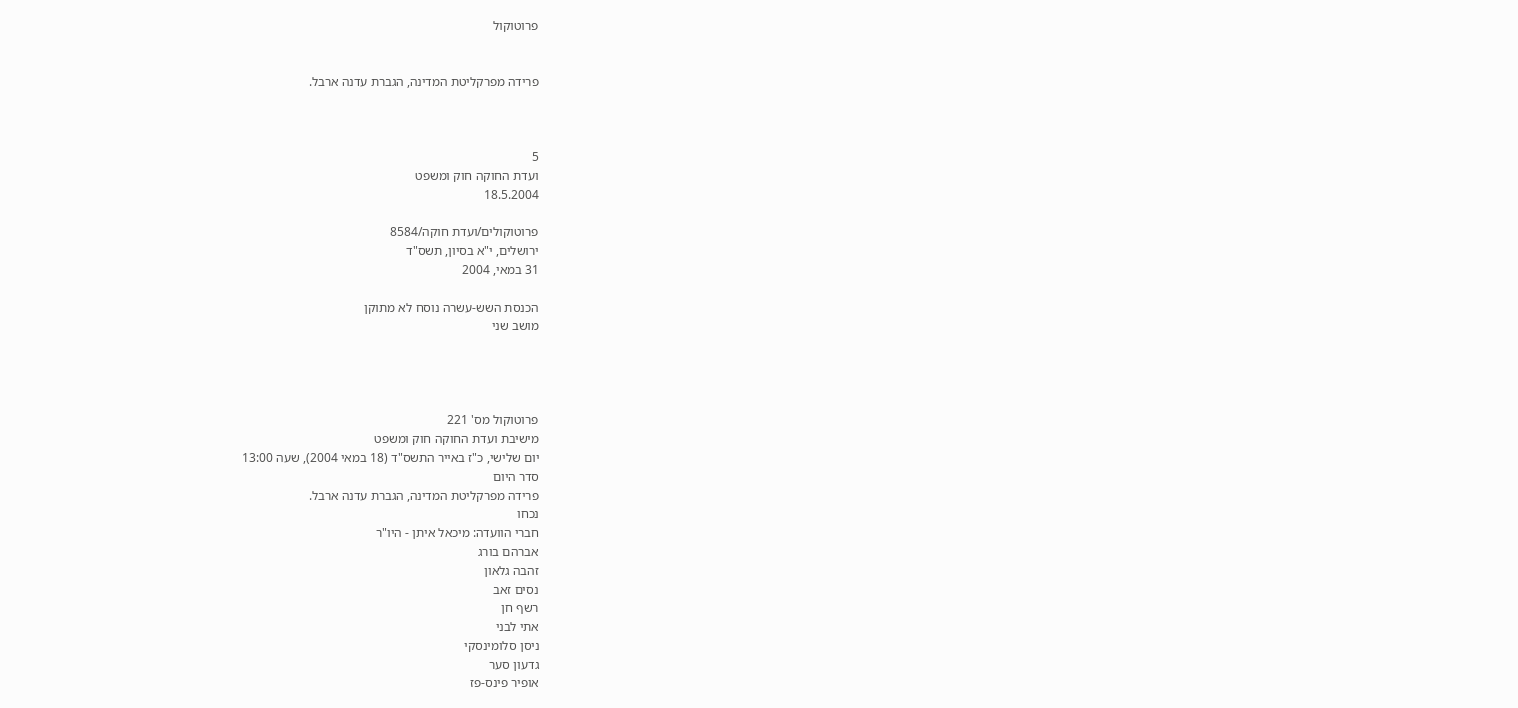פרוטוקול


פרידה מפרקליטת המדינה, הגברת עדנה ארבל.



5
ועדת החוקה חוק ומשפט
18.5.2004

פרוטוקולים/ועדת חוקה/8584
ירושלים, י"א בסיון, תשס"ד
31 במאי, 2004

הכנסת השש-עשרה נוסח לא מתוקן
מושב שני




פרוטוקול מס' 221
מישיבת ועדת החוקה חוק ומשפט
יום שלישי, כ"ז באייר התשס"ד (18 במאי 2004), שעה 13:00
סדר היום
פרידה מפרקליטת המדינה, הגברת עדנה ארבל.
נכחו
חברי הוועדה: מיכאל איתן - היו"ר
אברהם בורג
זהבה גלאון
נסים זאב
רשף חן
אתי לבני
ניסן סלומינסקי
גדעון סער
אופיר פינס-פז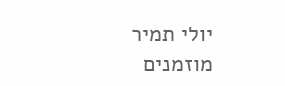יולי תמיר
מוזמנים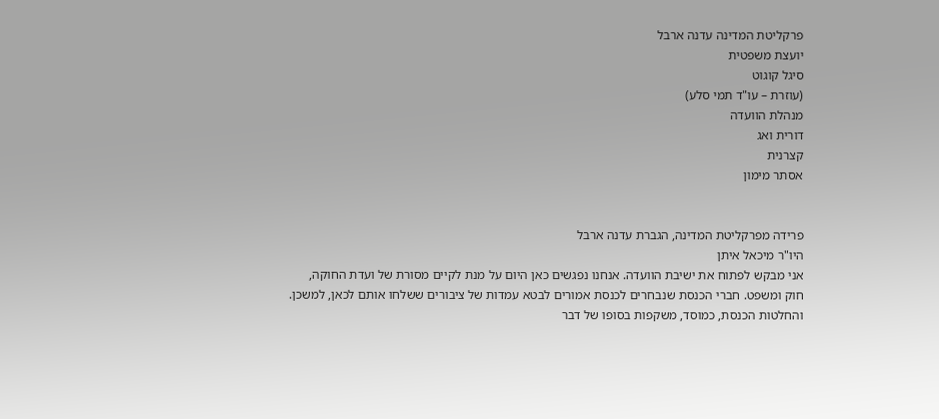פרקליטת המדינה עדנה ארבל
יועצת משפטית
סיגל קוגוט
(עוזרת – עו"ד תמי סלע)
מנהלת הוועדה
דורית ואג
קצרנית
אסתר מימון


פרידה מפרקליטת המדינה, הגברת עדנה ארבל
היו"ר מיכאל איתן
אני מבקש לפתוח את ישיבת הוועדה. אנחנו נפגשים כאן היום על מנת לקיים מסורת של ועדת החוקה, חוק ומשפט. חברי הכנסת שנבחרים לכנסת אמורים לבטא עמדות של ציבורים ששלחו אותם לכאן, למשכן. והחלטות הכנסת, כמוסד, משקפות בסופו של דבר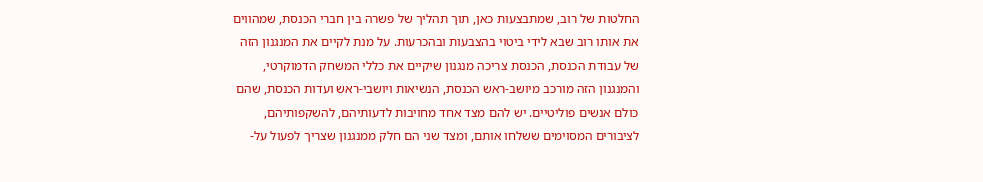החלטות של רוב, שמתבצעות כאן, תוך תהליך של פשרה בין חברי הכנסת, שמהווים את אותו רוב שבא לידי ביטוי בהצבעות ובהכרעות. על מנת לקיים את המנגנון הזה של עבודת הכנסת, הכנסת צריכה מנגנון שיקיים את כללי המשחק הדמוקרטי, והמנגנון הזה מורכב מיושב-ראש הכנסת, הנשיאות ויושבי-ראש ועדות הכנסת, שהם כולם אנשים פוליטיים. יש להם מצד אחד מחויבות לדעותיהם, להשקפותיהם, לציבורים המסוימים ששלחו אותם, ומצד שני הם חלק ממנגנון שצריך לפעול על-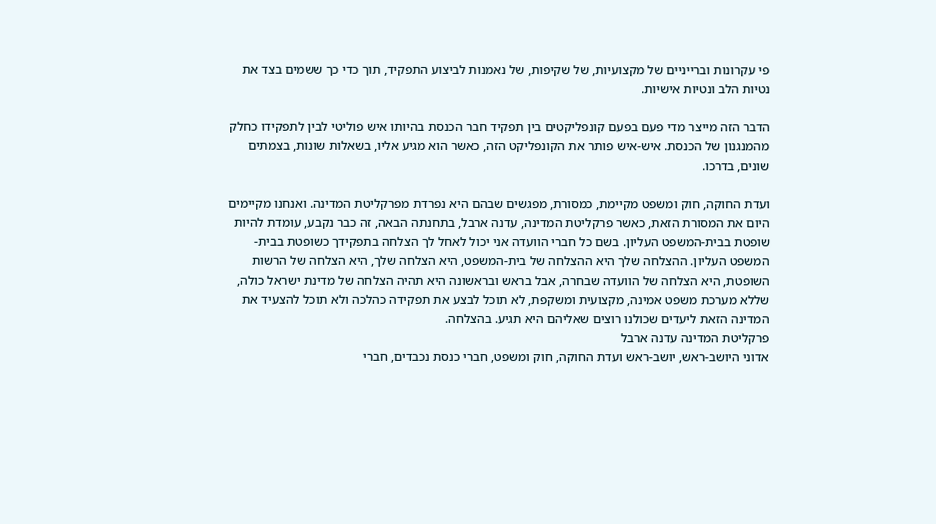פי עקרונות וברייניים של מקצועיות, של שקיפות, של נאמנות לביצוע התפקיד, תוך כדי כך ששמים בצד את נטיות הלב ונטיות אישיות.

הדבר הזה מייצר מדי פעם בפעם קונפליקטים בין תפקיד חבר הכנסת בהיותו איש פוליטי לבין לתפקידו כחלק מהמנגנון של הכנסת. איש-איש פותר את הקונפליקט הזה, כאשר הוא מגיע אליו, בשאלות שונות, בצמתים שונים, בדרכו.

ועדת החוקה, חוק ומשפט מקיימת, כמסורת, מפגשים שבהם היא נפרדת מפרקליטת המדינה. ואנחנו מקיימים היום את המסורת הזאת, כאשר פרקליטת המדינה, עדנה ארבל, בתחנתה הבאה, זה כבר נקבע, עומדת להיות שופטת בבית-המשפט העליון. בשם כל חברי הוועדה אני יכול לאחל לך הצלחה בתפקידך כשופטת בבית-המשפט העליון. ההצלחה שלך היא ההצלחה של בית-המשפט, היא הצלחה שלך, היא הצלחה של הרשות השופטת, היא הצלחה של הוועדה שבחרה, אבל בראש ובראשונה היא תהיה הצלחה של מדינת ישראל כולה, שללא מערכת משפט אמינה, מקצועית ומשקפת, לא תוכל לבצע את תפקידה כהלכה ולא תוכל להצעיד את המדינה הזאת ליעדים שכולנו רוצים שאליהם היא תגיע. בהצלחה.
פרקליטת המדינה עדנה ארבל
אדוני היושב-ראש, יושב-ראש ועדת החוקה, חוק ומשפט, חברי כנסת נכבדים, חברי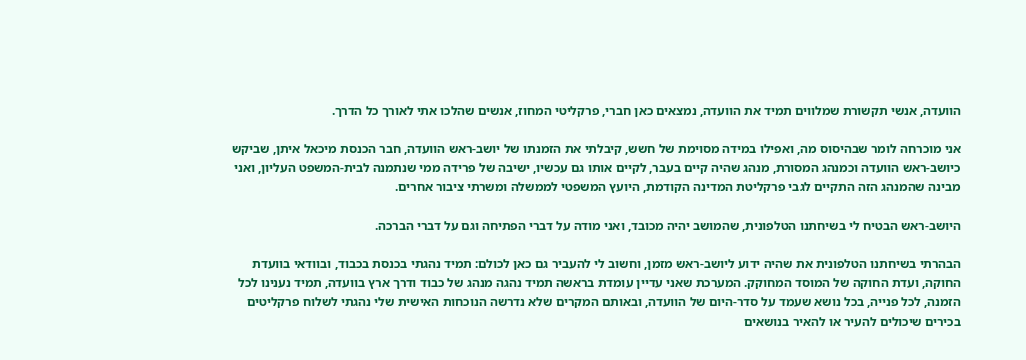הוועדה, אנשי תקשורת שמלווים תמיד את הוועדה, נמצאים כאן חברי, פרקליטי המחוז, אנשים שהלכו אתי לאורך כל הדרך.

אני מוכרחה לומר שבהיסוס מה, ואפילו במידה מסוימת של חשש, קיבלתי את הזמנתו של יושב-ראש הוועדה, חבר הכנסת מיכאל איתן, שביקש כיושב-ראש הוועדה וכמנהג המסורת, מנהג שהיה קיים בעבר, לקיים אותו גם עכשיו, ישיבה של פרידה ממי שנתמנה לבית-המשפט העליון, ואני מבינה שהמנהג הזה התקיים לגבי פרקליטת המדינה הקודמת, היועץ המשפטי לממשלה ומשרתי ציבור אחרים.

היושב-ראש הבטיח לי בשיחתנו הטלפונית, שהמושב יהיה מכובד, ואני מודה על דברי הפתיחה וגם על דברי הברכה.

הבהרתי בשיחתנו הטלפונית את שהיה ידוע ליושב-ראש מזמן, וחשוב לי להעביר גם כאן לכולם: תמיד נהגתי בכנסת בכבוד, ובוודאי בוועדת החוקה, ועדת החוקה של המוסד המחוקק. המערכת שאני עדיין עומדת בראשה תמיד נהגה מנהג של כבוד ודרך ארץ בוועדה, תמיד נענינו לכל הזמנה, לכל פנייה, בכל נושא שעמד על סדר-היום של הוועדה, ובאותם המקרים שלא נדרשה הנוכחות האישית שלי נהגתי לשלוח פרקליטים בכירים שיכולים להעיר או להאיר בנושאים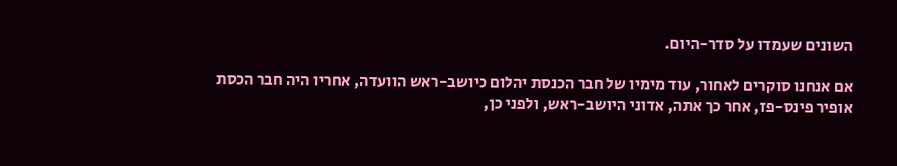השונים שעמדו על סדר-היום.

אם אנחנו סוקרים לאחור, עוד מימיו של חבר הכנסת יהלום כיושב-ראש הוועדה, אחריו היה חבר הכסת אופיר פינס-פז, אחר כך אתה, אדוני היושב-ראש, ולפני כן,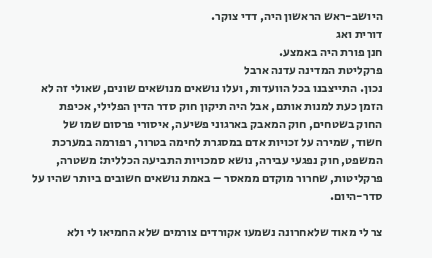היושב-ראש הראשון היה, דדי צוקר.
דורית ואג
חנן פורת היה באמצע.
פרקליטת המדינה עדנה ארבל
נכון. התייצבנו בכל הוועדות, ועלו נושאים מנושאים שונים, שאולי זה לא הזמן כעת למנות אותם, אבל היה תיקון חוק סדר הדין הפלילי, אכיפת החוק בשטחים, חוק המאבק בארגוני פשיעה, איסורי פרסום שמו של חשוד, שמירה על זכויות אדם במסגרת לחימה בטרור, רפורמה במערכת המשפט, חוק נפגעי עבירה, נושא סמכויות התביעה הכללית: משטרה, פרקליטות, שחרור מוקדם ממאסר – באמת נושאים חשובים ביותר שהיו על סדר-היום.

צר לי מאוד שלאחרונה נשמעו אקורדים צורמים שלא החמיאו לי ולא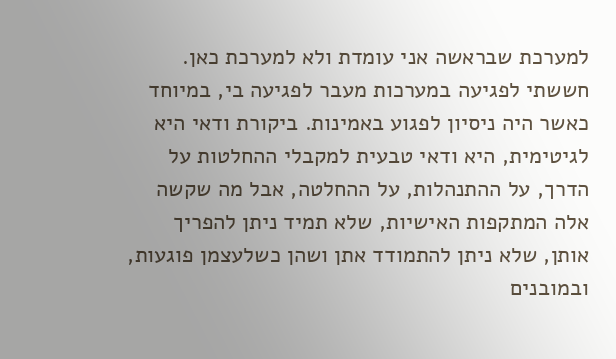למערכת שבראשה אני עומדת ולא למערכת כאן. חששתי לפגיעה במערכות מעבר לפגיעה בי, במיוחד כאשר היה ניסיון לפגוע באמינות. ביקורת ודאי היא לגיטימית, היא ודאי טבעית למקבלי ההחלטות על הדרך, על ההתנהלות, על ההחלטה, אבל מה שקשה אלה המתקפות האישיות, שלא תמיד ניתן להפריך אותן, שלא ניתן להתמודד אתן ושהן כשלעצמן פוגעות, ובמובנים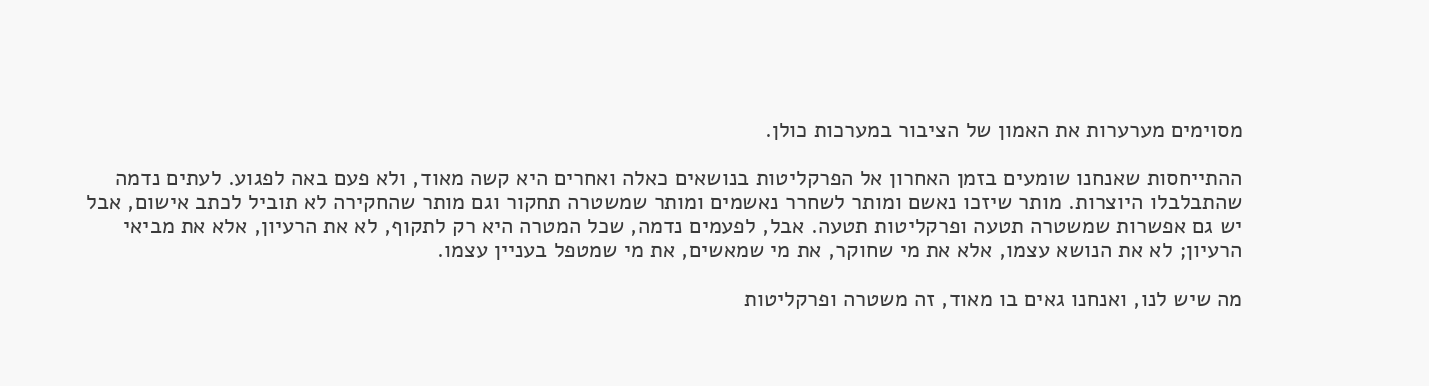מסוימים מערערות את האמון של הציבור במערכות כולן.

ההתייחסות שאנחנו שומעים בזמן האחרון אל הפרקליטות בנושאים כאלה ואחרים היא קשה מאוד, ולא פעם באה לפגוע. לעתים נדמה שהתבלבלו היוצרות. מותר שיזכו נאשם ומותר לשחרר נאשמים ומותר שמשטרה תחקור וגם מותר שהחקירה לא תוביל לכתב אישום, אבל יש גם אפשרות שמשטרה תטעה ופרקליטות תטעה. אבל, לפעמים נדמה, שכל המטרה היא רק לתקוף, לא את הרעיון, אלא את מביאי הרעיון; לא את הנושא עצמו, אלא את מי שחוקר, את מי שמאשים, את מי שמטפל בעניין עצמו.

מה שיש לנו, ואנחנו גאים בו מאוד, זה משטרה ופרקליטות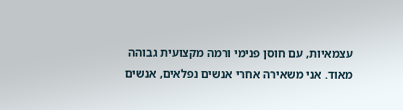עצמאיות, עם חוסן פנימי ורמה מקצועית גבוהה מאוד. אני משאירה אחרי אנשים נפלאים, אנשים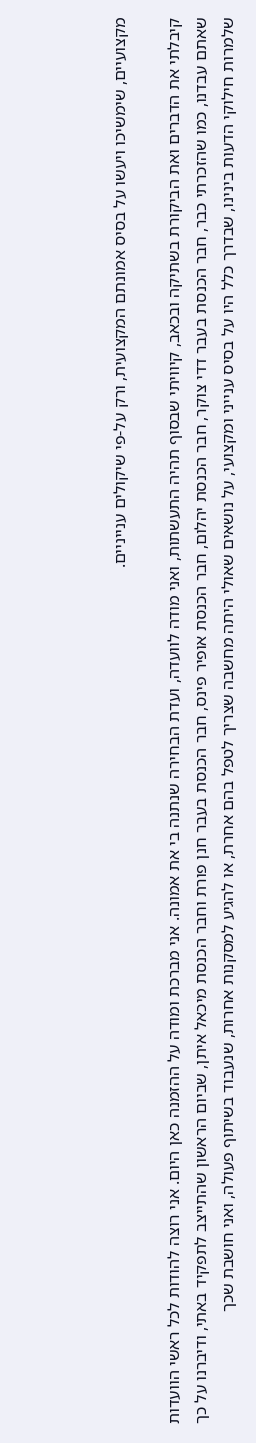מקצועיים, שימשיכו ויעשו על בסיס אמונתם המקצועית, ורק על-פי שיקולים ענייניים.

קיבלתי את הדברים ואת הביקורת בשתיקה ובכאב, קיוויתי שבסוף תהיה התעשתות, ואני מודה לוועדה, ועדת הבחירה שנתנה בי את אמונה. אני מברכת ומודה על ההזמנה כאן היום. אני רוצה להודות לכל ראשי הוועדות שאתם עבדנו, כמו שהזכרתי כבר, חבר הכנסת בעבר דדי צוקר, חבר הכנסת יהלום, חבר הכנסת אופיר פינס, חבר הכנסת בעבר חנן פורת וחבר הכנסת מיכאל איתן, שביום הראשון שהתייצב לתפקיד באתי, ודיברנו על כך שלמרות חילוקי הדעות בינינו, שבדרך כלל היו על בסיס ענייני ומקצועי, על נושאים שאולי היתה מחשבה שצריך לטפל בהם אחרת, או להגיע למסקנות אחרות, שנעבוד בשיתוף פעולה, ואני חושבת שכך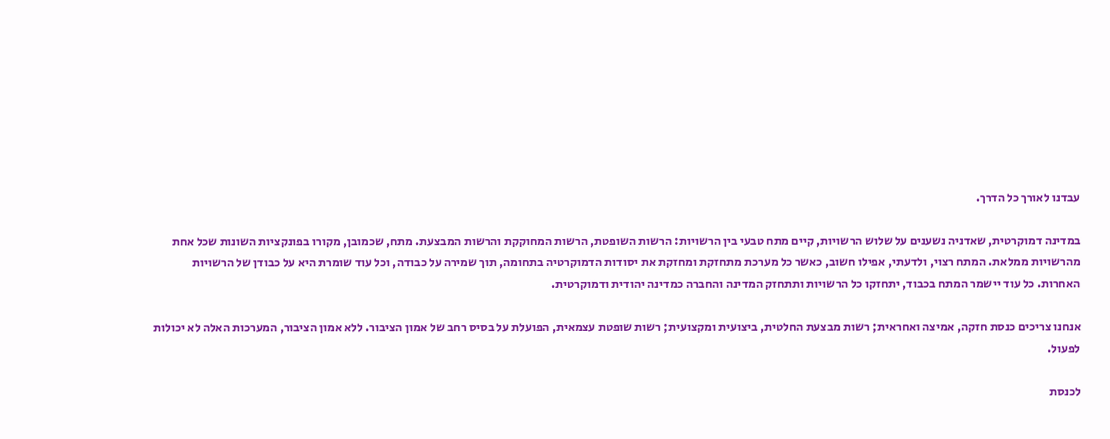עבדנו לאורך כל הדרך.

במדינה דמוקרטית, שאדניה נשענים על שלוש הרשויות, קיים מתח טבעי בין הרשויות: הרשות השופטת, הרשות המחוקקת והרשות המבצעת. מתח, שכמובן, מקורו בפונקציות השונות שכל אחת מהרשויות ממלאת. המתח רצוי, ולדעתי, אפילו חשוב, כאשר כל מערכת מתחזקת ומחזקת את יסודות הדמוקרטיה בתחומה, תוך שמירה על כבודה, וכל עוד שומרת היא על כבודן של הרשויות האחרות. כל עוד יישמר המתח בכבוד, יתחזקו כל הרשויות ותתחזק המדינה והחברה כמדינה יהודית ודמוקרטית.

אנחנו צריכים כנסת חזקה, אמיצה ואחראית; רשות מבצעת החלטית, ביצועית ומקצועית; רשות שופטת עצמאית, הפועלת על בסיס רחב של אמון הציבור. ללא אמון הציבור, המערכות האלה לא יכולות לפעול.

לכנסת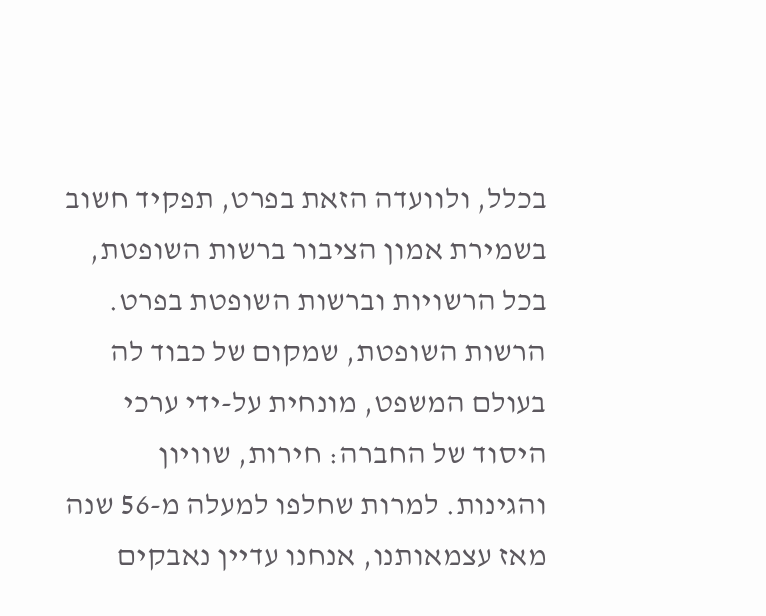בכלל, ולוועדה הזאת בפרט, תפקיד חשוב בשמירת אמון הציבור ברשות השופטת, בכל הרשויות וברשות השופטת בפרט. הרשות השופטת, שמקום של כבוד לה בעולם המשפט, מונחית על-ידי ערכי היסוד של החברה: חירות, שוויון והגינות. למרות שחלפו למעלה מ-56 שנה מאז עצמאותנו, אנחנו עדיין נאבקים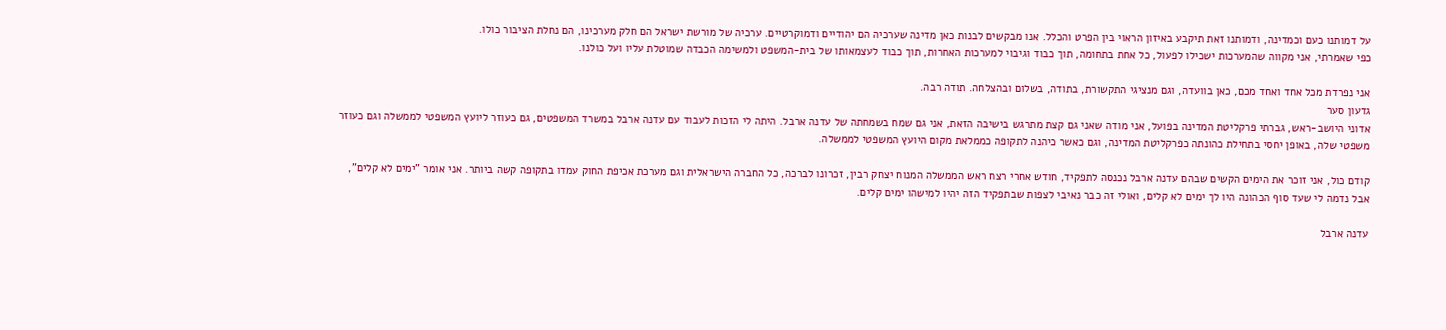על דמותנו כעם וכמדינה, ודמותנו זאת תיקבע באיזון הראוי בין הפרט והכלל. אנו מבקשים לבנות כאן מדינה שערכיה הם יהודיים ודמוקרטיים. ערכיה של מורשת ישראל הם חלק מערכינו, הם נחלת הציבור כולו.
כפי שאמרתי, אני מקווה שהמערכות ישכילו לפעול, כל אחת בתחומה, תוך כבוד וגיבוי למערכות האחרות, תוך כבוד לעצמאותו של בית-המשפט ולמשימה הכבדה שמוטלת עליו ועל כולנו.

אני נפרדת מכל אחד ואחד מכם, כאן בוועדה, וגם מנציגי התקשורת, בתודה, בשלום ובהצלחה. תודה רבה.
גדעון סער
אדוני היושב-ראש, גברתי פרקליטת המדינה בפועל, אני מודה שאני גם קצת מתרגש בישיבה הזאת, אני גם שמח בשמחתה של עדנה ארבל. היתה לי הזכות לעבוד עם עדנה ארבל במשרד המשפטים, גם כעוזר ליועץ המשפטי לממשלה וגם כעוזר משפטי שלה, באופן יחסי בתחילת כהונתה כפרקליטת המדינה, וגם כאשר כיהנה לתקופה כממלאת מקום היועץ המשפטי לממשלה.

קודם כול, אני זוכר את הימים הקשים שבהם עדנה ארבל נכנסה לתפקיד, חודש אחרי רצח ראש הממשלה המנוח יצחק רבין, זכרונו לברכה, כל החברה הישראלית וגם מערכת אכיפת החוק עמדו בתקופה קשה ביותר. אני אומר "ימים לא קלים", אבל נדמה לי שעד סוף הכהונה היו לך ימים לא קלים, ואולי זה כבר נאיבי לצפות שבתפקיד הזה יהיו למישהו ימים קלים.

עדנה ארבל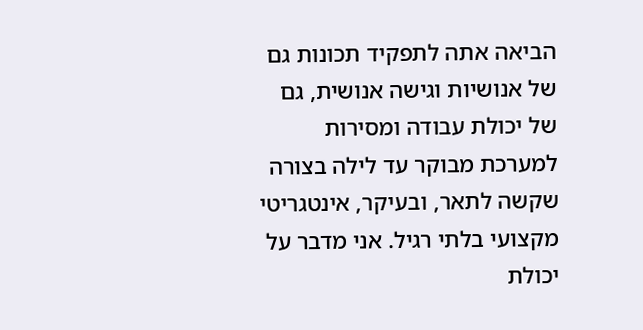הביאה אתה לתפקיד תכונות גם של אנושיות וגישה אנושית, גם של יכולת עבודה ומסירות למערכת מבוקר עד לילה בצורה שקשה לתאר, ובעיקר, אינטגריטי מקצועי בלתי רגיל. אני מדבר על יכולת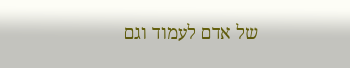של אדם לעמוד וגם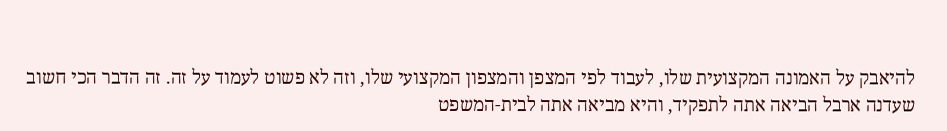להיאבק על האמונה המקצועית שלו, לעבוד לפי המצפן והמצפון המקצועי שלו, וזה לא פשוט לעמוד על זה. זה הדבר הכי חשוב שעדנה ארבל הביאה אתה לתפקיד, והיא מביאה אתה לבית-המשפט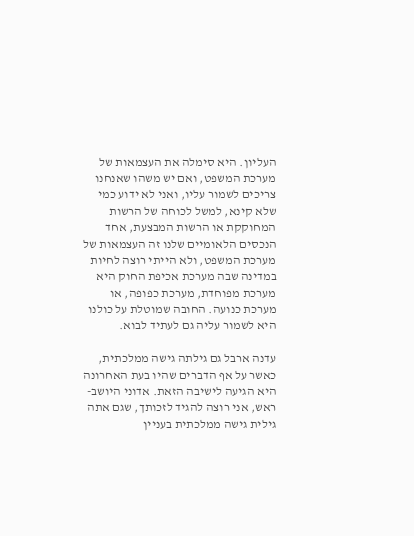העליון. היא סימלה את העצמאות של מערכת המשפט, ואם יש משהו שאנחנו צריכים לשמור עליו, ואני לא ידוע כמי שלא קינא, למשל לכוחה של הרשות המחוקקת או הרשות המבצעת, אחד הנכסים הלאומיים שלנו זה העצמאות של מערכת המשפט, ולא הייתי רוצה לחיות במדינה שבה מערכת אכיפת החוק היא מערכת מפוחדת, מערכת כפופה, או מערכת כנועה. החובה שמוטלת על כולנו היא לשמור עליה גם לעתיד לבוא.

עדנה ארבל גם גילתה גישה ממלכתית, כאשר על אף הדברים שהיו בעת האחרונה היא הגיעה לישיבה הזאת. אדוני היושב-ראש, אני רוצה להגיד לזכותך, שגם אתה גילית גישה ממלכתית בעניין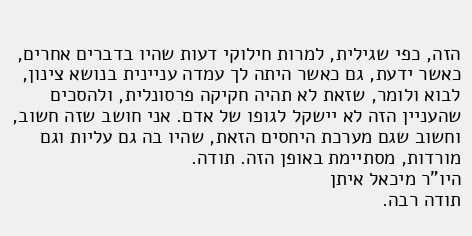הזה, כפי שגילית, למרות חילוקי דעות שהיו בדברים אחרים, כאשר ידעת, גם כאשר היתה לך עמדה עניינית בנושא צינון, לבוא ולומר, שזאת לא תהיה חקיקה פרסונלית, ולהסכים שהעניין הזה לא יישקל לגופו של אדם. אני חושב שזה חשוב, וחשוב שגם מערכת היחסים הזאת, שהיו בה גם עליות וגם מורדות, מסתיימת באופן הזה. תודה.
היו"ר מיכאל איתן
תודה רבה.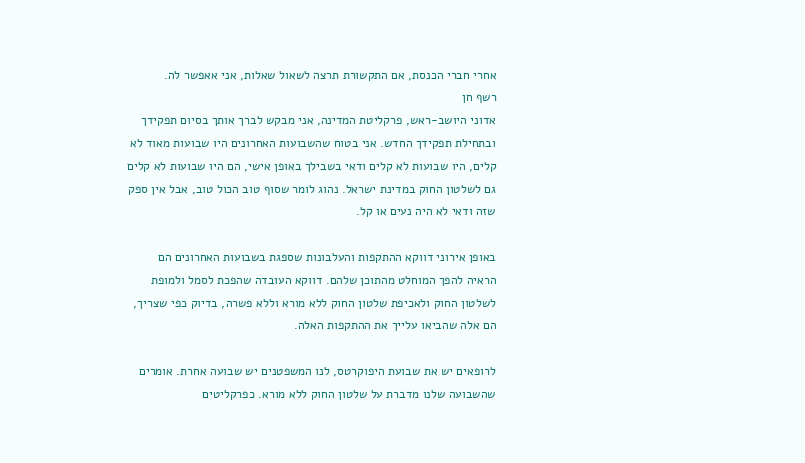אחרי חברי הכנסת, אם התקשורת תרצה לשאול שאלות, אני אאפשר לה.
רשף חן
אדוני היושב-ראש, פרקליטת המדינה, אני מבקש לברך אותך בסיום תפקידך ובתחילת תפקידך החדש. אני בטוח שהשבועות האחרונים היו שבועות מאוד לא קלים, היו שבועות לא קלים ודאי בשבילך באופן אישי, הם היו שבועות לא קלים גם לשלטון החוק במדינת ישראל. נהוג לומר שסוף טוב הכול טוב, אבל אין ספק שזה ודאי לא היה נעים או קל.

באופן אירוני דווקא ההתקפות והעלבונות שספגת בשבועות האחרונים הם הראיה להפך המוחלט מהתוכן שלהם. דווקא העובדה שהפכת לסמל ולמופת לשלטון החוק ולאכיפת שלטון החוק ללא מורא וללא פשרה, בדיוק כפי שצריך, הם אלה שהביאו עלייך את ההתקפות האלה.

לרופאים יש את שבועת היפוקרטס, לנו המשפטנים יש שבועה אחרת. אומרים שהשבועה שלנו מדברת על שלטון החוק ללא מורא. כפרקליטים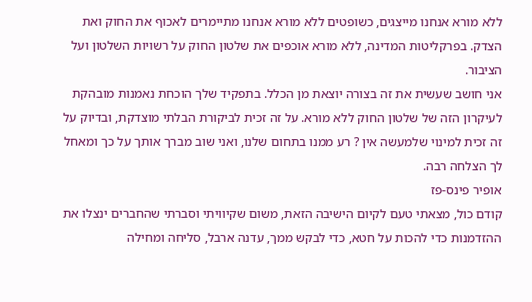ללא מורא אנחנו מייצגים, כשופטים ללא מורא אנחנו מתיימרים לאכוף את החוק ואת הצדק. בפרקליטות המדינה, ללא מורא אוכפים את שלטון החוק על רשויות השלטון ועל הציבור.
אני חושב שעשית את זה בצורה יוצאת מן הכלל. בתפקיד שלך הוכחת נאמנות מובהקת לעיקרון הזה של שלטון החוק ללא מורא. על זה זכית לביקורת הבלתי מוצדקת, ובדיוק על זה זכית למינוי שלמעשה אין ? רע ממנו בתחום שלנו, ואני שוב מברך אותך על כך ומאחל לך הצלחה רבה.
אופיר פינס-פז
קודם כול, מצאתי טעם לקיום הישיבה הזאת, משום שקיוויתי וסברתי שהחברים ינצלו את ההזדמנות כדי להכות על חטא, כדי לבקש ממך, עדנה ארבל, סליחה ומחילה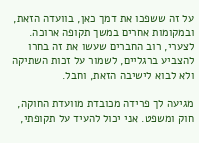על זה ששפכו את דמך כאן, בוועדה הזאת, ובמקומות אחרים במשך תקופה ארוכה. לצערי, רוב החברים שעשו את זה בחרו להצביע ברגליים, לשמור על זכות השתיקה ולא לבוא לישיבה הזאת, וחבל.

מגיעה לך פרידה מכובדת מוועדת החוקה, חוק ומשפט. אני יכול להעיד על תקופתי,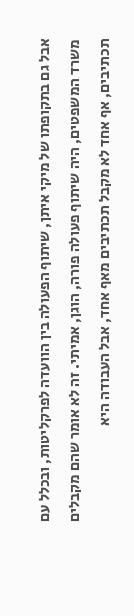אבל גם בתקופתו של מיקי איתן, שיתוף הפעולה בין הוועדה לפרקליטות, ובכלל עם משרד המשפטים, היה שיתוף פעולה פורה, הוגן, אמיתי. זה לא אומר שהם מקבלים תכתיבים, אף אחד לא מקבל תכתיבים מאף אחד, אבל העבודה היא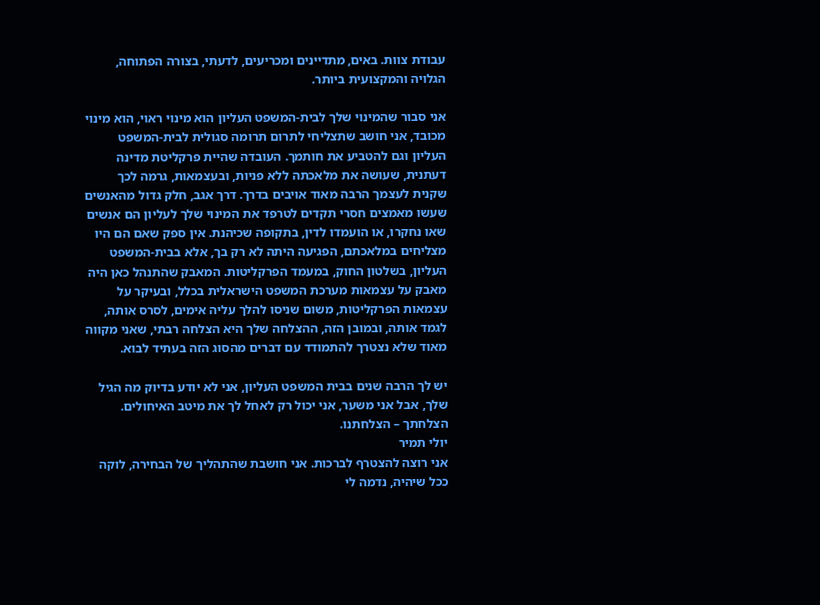עבודת צוות. באים, מתדיינים ומכריעים, לדעתי, בצורה הפתוחה, הגלויה והמקצועית ביותר.

אני סבור שהמינוי שלך לבית-המשפט העליון הוא מינוי ראוי, הוא מינוי מכובד, אני חושב שתצליחי לתרום תרומה סגולית לבית-המשפט העליון וגם להטביע את חותמך. העובדה שהיית פרקליטת מדינה דעתנית, שעושה את מלאכתה ללא פניות, ובעצמאות, גרמה לכך שקנית לעצמך הרבה מאוד אויבים בדרך. דרך אגב, חלק גדול מהאנשים שעשו מאמצים חסרי תקדים לטרפד את המינוי שלך לעליון הם אנשים שאו נחקרו, או הועמדו לדין, בתקופה שכיהנת. אין ספק שאם הם היו מצליחים במלאכתם, הפגיעה היתה לא רק בך, אלא בבית-המשפט העליון, בשלטון החוק, במעמד הפרקליטות. המאבק שהתנהל כאן היה מאבק על עצמאות מערכת המשפט הישראלית בכלל, ובעיקר על עצמאות הפרקליטות, משום שניסו להלך עליה אימים, לסרס אותה, לגמד אותה, ובמובן הזה, ההצלחה שלך היא הצלחה רבתי, שאני מקווה מאוד שלא נצטרך להתמודד עם דברים מהסוג הזה בעתיד לבוא.

יש לך הרבה שנים בבית המשפט העליון, אני לא יודע בדיוק מה הגיל שלך, אבל אני משער, אני יכול רק לאחל לך את מיטב האיחולים. הצלחתך – הצלחתנו.
יולי תמיר
אני רוצה להצטרף לברכות. אני חושבת שהתהליך של הבחירה, לוקה ככל שיהיה, נדמה לי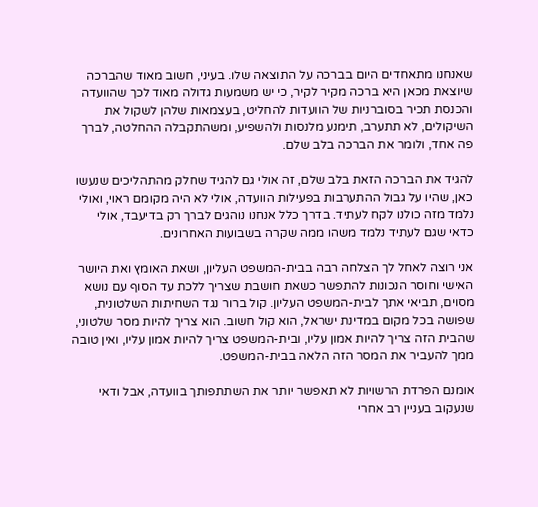שאנחנו מתאחדים היום בברכה על התוצאה שלו. בעיני, חשוב מאוד שהברכה שיוצאת מכאן היא ברכה מקיר לקיר, כי יש משמעות גדולה מאוד לכך שהוועדה והכנסת תכיר בסוברניות של הוועדות להחליט, בעצמאות שלהן לשקול את השיקולים, לא תתערב, תימנע מלנסות ולהשפיע, ומשהתקבלה ההחלטה, לברך פה אחד, ולומר את הברכה בלב שלם.

להגיד את הברכה הזאת בלב שלם, זה אולי גם להגיד שחלק מהתהליכים שנעשו כאן, שהיו על גבול ההתערבות בפעילות הוועדה, אולי לא היה מקומם ראוי, ואולי נלמד מזה כולנו לקח לעתיד. בדרך כלל אנחנו נוהגים לברך רק בדיעבד, אולי כדאי שגם לעתיד נלמד משהו ממה שקרה בשבועות האחרונים.

אני רוצה לאחל לך הצלחה רבה בבית-המשפט העליון, ושאת האומץ ואת היושר האישי וחוסר הנכונות להתפשר כשאת חושבת שצריך ללכת עד הסוף עם נושא מסוים, תביאי אתך לבית-המשפט העליון. קול ברור נגד השחיתות השלטונית, שפושה בכל מקום במדינת ישראל, הוא קול חשוב. הוא צריך להיות מסר שלטוני, שהבית הזה צריך להיות אמון עליו, ובית-המשפט צריך להיות אמון עליו, ואין טובה ממך להעביר את המסר הזה הלאה בבית-המשפט.

אומנם הפרדת הרשויות לא תאפשר יותר את השתתפותך בוועדה, אבל ודאי שנעקוב בעניין רב אחרי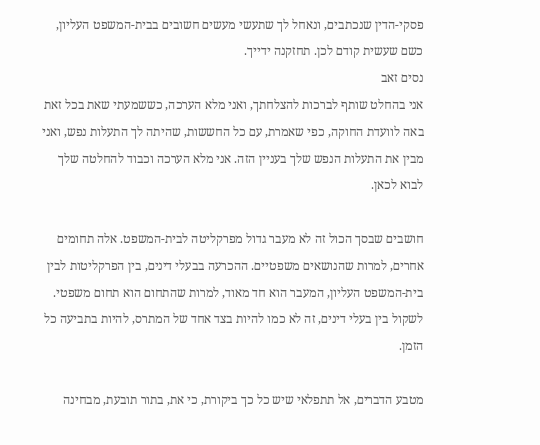פסקי-הדין שנכתבים, ונאחל לך שתעשי מעשים חשובים בבית-המשפט העליון, כשם שעשית קודם לכן. תחזקנה ידייך.
נסים זאב
אני בהחלט שותף לברכות להצלחתך, ואני מלא הערכה, כששמעתי שאת בכל זאת באה לוועדת החוקה, כפי שאמרת, עם כל החששות, שהיתה לך התעלות נפש, ואני מבין את התעלות הנפש שלך בעניין הזה. אני מלא הערכה וכבוד להחלטה שלך לבוא לכאן.

חושבים שבסך הכול זה לא מעבר גדול מפרקליטה לבית-המשפט. אלה תחומים אחרים, למרות שהנושאים משפטיים. ההכרעה בבעלי דינים, בין הפרקליטות לבין בית-המשפט העליון, המעבר הוא חד מאוד, למרות שהתחום הוא תחום משפטי. לשקול בין בעלי דינים, זה לא כמו להיות בצד אחד של המתרס, להיות בתביעה כל הזמן.

מטבע הדברים, אל תתפלאי שיש כל כך ביקורת, כי את, בתור תובעת, מבחינה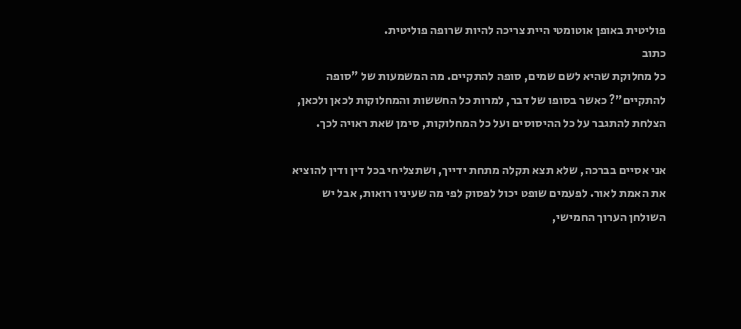פוליטית באופן אוטומטי היית צריכה להיות שרופה פוליטית.
כתוב
כל מחלוקת שהיא לשם שמים, סופה להתקיים. מה המשמעות של "סופה להתקיים"? כאשר בסופו של דבר, למרות כל החששות והמחלוקות לכאן ולכאן, הצלחת להתגבר על כל ההיסוסים ועל כל המחלוקות, סימן שאת ראויה לכך.

אני אסיים בברכה, שלא תצא תקלה מתחת ידייך, ושתצליחי בכל דין ודין להוציא את האמת לאור. לפעמים שופט יכול לפסוק לפי מה שעיניו רואות, אבל יש השולחן הערוך החמישי,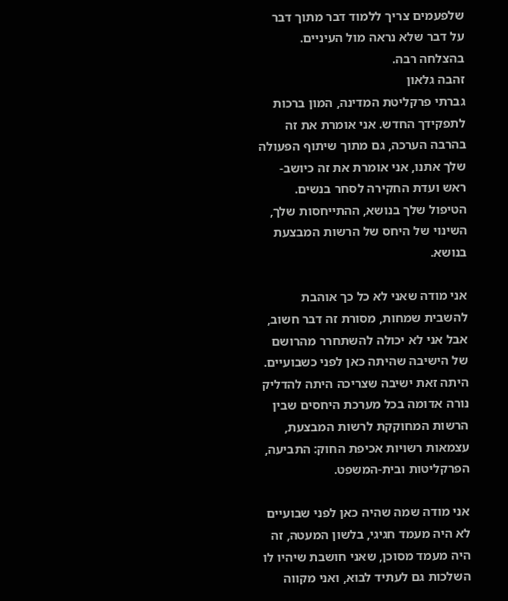שלפעמים צריך ללמוד דבר מתוך דבר על דבר שלא נראה מול העיניים. בהצלחה רבה.
זהבה גלאון
גברתי פרקליטת המדינה, המון ברכות לתפקידך החדש. אני אומרת את זה בהרבה הערכה, גם מתוך שיתוף הפעולה שלך אתנו, אני אומרת את זה כיושב-ראש ועדת החקירה לסחר בנשים. הטיפול שלך בנושא, ההתייחסות שלך, השינוי של היחס של הרשות המבצעת בנושא.

אני מודה שאני לא כל כך אוהבת להשבית שמחות, מסורת זה דבר חשוב, אבל אני לא יכולה להשתחרר מהרושם של הישיבה שהיתה כאן לפני כשבועיים. היתה זאת ישיבה שצריכה היתה להדליק נורה אדומה בכל מערכת היחסים שבין הרשות המחוקקת לרשות המבצעת, עצמאות רשויות אכיפת החוק: התביעה, הפרקליטות ובית-המשפט.

אני מודה שמה שהיה כאן לפני שבועיים לא היה מעמד חגיגי, בלשון המעטה, זה היה מעמד מסוכן, שאני חושבת שיהיו לו השלכות גם לעתיד לבוא, ואני מקווה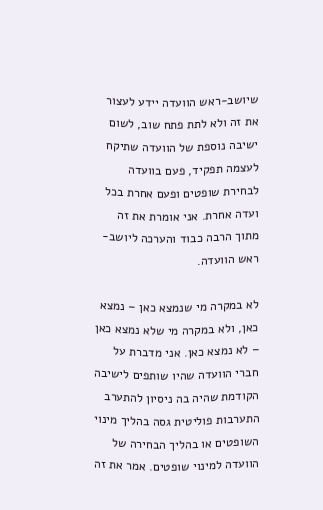שיושב-ראש הוועדה יידע לעצור את זה ולא לתת פתח שוב, לשום ישיבה נוספת של הוועדה שתיקח לעצמה תפקיד, פעם בוועדה לבחירת שופטים ופעם אחרת בכל ועדה אחרת. אני אומרת את זה מתוך הרבה כבוד והערכה ליושב-ראש הוועדה.

לא במקרה מי שנמצא כאן – נמצא כאן, ולא במקרה מי שלא נמצא כאן – לא נמצא כאן. אני מדברת על חברי הוועדה שהיו שותפים לישיבה הקודמת שהיה בה ניסיון להתערב התערבות פוליטית גסה בהליך מינוי השופטים או בהליך הבחירה של הוועדה למינוי שופטים. אמר את זה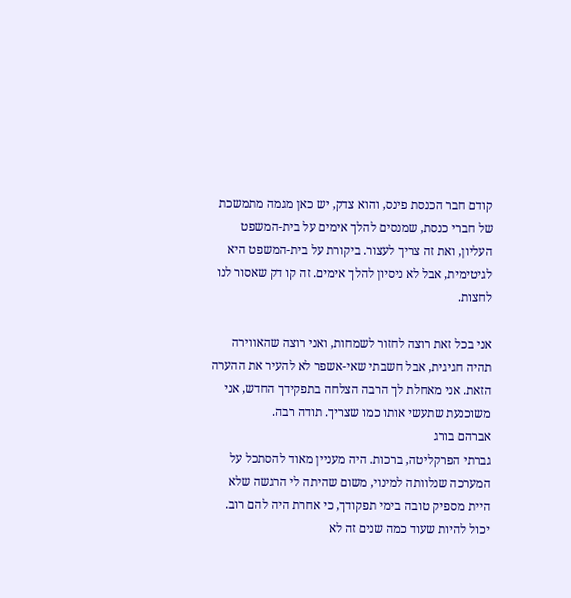קודם חבר הכנסת פינס, והוא צדק, יש כאן מגמה מתמשכת של חברי כנסת, שמנסים להלך אימים על בית-המשפט העליון, ואת זה צריך לעצור. ביקורת על בית-המשפט היא לגיטימית, אבל לא ניסיון להלך אימים. זה קו דק שאסור לנו לחצות.

אני בכל זאת רוצה לחזור לשמחות, ואני רוצה שהאווירה תהיה חגיגית, אבל חשבתי שאי-אשפר לא להעיר את ההערה הזאת. אני מאחלת לך הרבה הצלחה בתפקידך החדש, אני משוכנעת שתעשי אותו כמו שצריך. תודה רבה.
אברהם בורג
גברתי הפרקליטה, ברכות. היה מעניין מאוד להסתכל על המערכה שנלוותה למינוי, משום שהיתה לי הרגשה שלא היית מספיק טובה בימי תפקודך, כי אחרת היה להם רוב. יכול להיות שעוד כמה שנים זה לא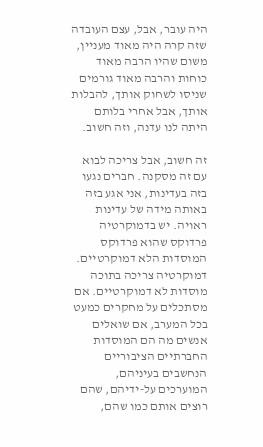היה עובר, אבל, עצם העובדה שזה קרה היה מאוד מעניין, משום שהיו הרבה מאוד כוחות והרבה מאוד גורמים שניסו לשחוק אותך, להבלות אותך, אבל אחרי בלותם היתה לנו עדנה, וזה חשוב.

זה חשוב, אבל צריכה לבוא עם זה מסקנה. חברים נגעו בזה בעדינות, אני אגע בזה באותה מידה של עדינות ראויה. יש בדמוקרטיה פרדוקס שהוא פרדוקס המוסדות הלא דמוקרטיים. דמוקרטיה צריכה בתוכה מוסדות לא דמוקרטיים. אם מסתכלים על מחקרים כמעט בכל המערב, אם שואלים אנשים מה הם המוסדות החברתיים הציבוריים הנחשבים בעיניהם, המוערכים על-ידיהם, שהם רוצים אותם כמו שהם,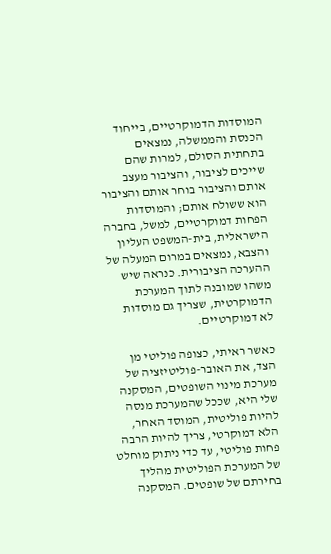המוסדות הדמוקרטיים, בייחוד הכנסת והממשלה, נמצאים בתחתית הסולם, למרות שהם שייכים לציבור, והציבור מעצב אותם והציבור בוחר אותם והציבור הוא ששולח אותם; והמוסדות הפחות דמוקרטיים, למשל, בחברה הישראלית, בית-המשפט העליון והצבא, נמצאים במרום המעלה של ההערכה הציבורית. כנראה שיש משהו שמובנה לתוך המערכת הדמוקרטית, שצריך גם מוסדות לא דמוקרטיים.

כאשר ראיתי, כצופה פוליטי מן הצד, את האובר-פוליטיזציה של מערכת מינוי השופטים, המסקנה שלי היא, שככל שהמערכת מנסה להיות פוליטית, המוסד האחר, הלא דמוקרטי, צריך להיות הרבה פחות פוליטי, עד כדי ניתוק מוחלט של המערכת הפוליטית מהליך בחירתם של שופטים. המסקנה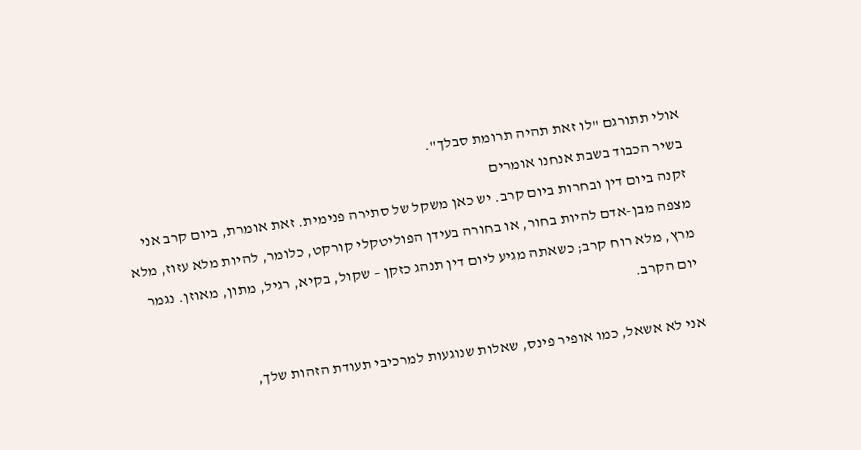אולי תתורגם "לו זאת תהיה תרומת סבלך".
בשיר הכבוד בשבת אנחנו אומרים
זקנה ביום דין ובחרות ביום קרב. יש כאן משקל של סתירה פנימית. זאת אומרת, ביום קרב אני מצפה מבן-אדם להיות בחור, או בחורה בעידן הפוליטקלי קורקט, כלומר, להיות מלא עזוז, מלא מרץ, מלא רוח קרב; כשאתה מגיע ליום דין תנהג כזקן – שקול, בקיא, רגיל, מתון, מאוזן. נגמר יום הקרב.

אני לא אשאל, כמו אופיר פינס, שאלות שנוגעות למרכיבי תעודת הזהות שלך,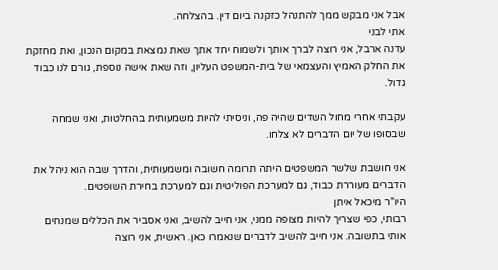אבל אני מבקש ממך להתנהל כזקנה ביום דין. בהצלחה.
אתי לבני
עדנה ארבל, אני רוצה לברך אותך ולשמוח יחד אתך שאת נמצאת במקום הנכון, ואת מחזקת את החלק האמיץ והעצמאי של בית-המשפט העליון, וזה שאת אישה נוספת, גורם לנו כבוד גדול.

עקבתי אחרי מחול השדים שהיה פה, וניסיתי להיות משמעותית בהחלטות, ואני שמחה שבסופו של יום הדברים לא צלחו.

אני חושבת שלשר המשפטים היתה תרומה חשובה ומשמעותית, והדרך שבה הוא ניהל את הדברים מעוררת כבוד, גם למערכת הפוליטית וגם למערכת בחירת השופטים.
היו"ר מיכאל איתן
רבותי, כפי שצריך להיות מצופה ממני, אני חייב להשיב, ואני אסביר את הכללים שמנחים אותי בתשובה. אני חייב להשיב לדברים שנאמרו כאן. ראשית, אני רוצה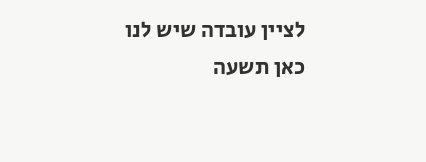לציין עובדה שיש לנו כאן תשעה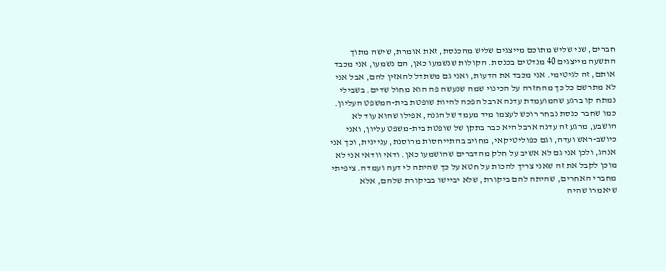חברים, שני שליש מתוכם מייצגים שליש מהכנסת, זאת אומרת, שישה מתוך התשעה מייצגים 40 מנדטים בכנסת. הקולות שנשמעו כאן, הם נשמעו, אני מכבד אותם, זה לגיטימי. אני מכבד את הדעות, ואני גם משתדל להאזין להם, אבל אני לא מתרשם כל כך מהחזרה על הכינוי שמה שנעשה פה הוא מחול שדים. בשבילי נמתח קו ברגע שהמועמדת עדנה ארבל הפכה להיות שופטת בית-המשפט העליון. כמו שחבר כנסת נבחר רוכש לעצמו מיד מעמד של הגנה, אפילו שהוא עוד לא הושבע, מרגע זה עדנה ארבל היא כבר בתקן של שופטת בית-משפט עליון, ואני כיושב-ראש ועדה, וגם כפוליטיקאי, מחויב בהתייחסות מרוסנת, עניינית, וכך אני אנהג, ולכן אני גם לא אשיב על חלק מהדברים שהושמעו כאן. ודאי וודאי אני לא מוכן לקבל את זה שאני צריך להכות על חטא על כך שהיתה לי דעה ועמדה. ציפיתי מחברי האחרים, שהיתה להם ביקורת, שלא יביישו בביקורת שלהם, אלא שיאמרו שהיה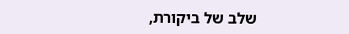שלב של ביקורת,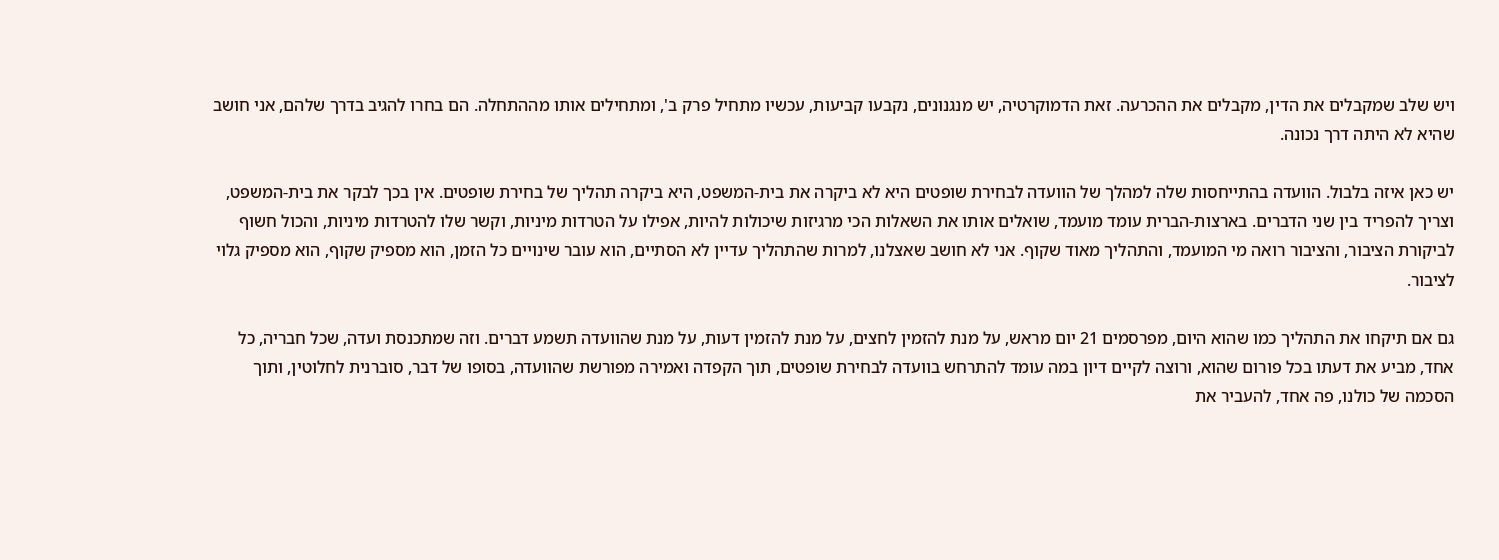ויש שלב שמקבלים את הדין, מקבלים את ההכרעה. זאת הדמוקרטיה, יש מנגנונים, נקבעו קביעות, עכשיו מתחיל פרק ב', ומתחילים אותו מההתחלה. הם בחרו להגיב בדרך שלהם, אני חושב שהיא לא היתה דרך נכונה.

יש כאן איזה בלבול. הוועדה בהתייחסות שלה למהלך של הוועדה לבחירת שופטים היא לא ביקרה את בית-המשפט, היא ביקרה תהליך של בחירת שופטים. אין בכך לבקר את בית-המשפט, וצריך להפריד בין שני הדברים. בארצות-הברית עומד מועמד, שואלים אותו את השאלות הכי מרגיזות שיכולות להיות, אפילו על הטרדות מיניות, וקשר שלו להטרדות מיניות, והכול חשוף לביקורת הציבור, והציבור רואה מי המועמד, והתהליך מאוד שקוף. אני לא חושב שאצלנו, למרות שהתהליך עדיין לא הסתיים, הוא עובר שינויים כל הזמן, הוא מספיק שקוף, הוא מספיק גלוי לציבור.

גם אם תיקחו את התהליך כמו שהוא היום, מפרסמים 21 יום מראש, על מנת להזמין לחצים, על מנת להזמין דעות, על מנת שהוועדה תשמע דברים. וזה שמתכנסת ועדה, שכל חבריה, כל אחד, מביע את דעתו בכל פורום שהוא, ורוצה לקיים דיון במה עומד להתרחש בוועדה לבחירת שופטים, תוך הקפדה ואמירה מפורשת שהוועדה, בסופו של דבר, סוברנית לחלוטין, ותוך הסכמה של כולנו, פה אחד, להעביר את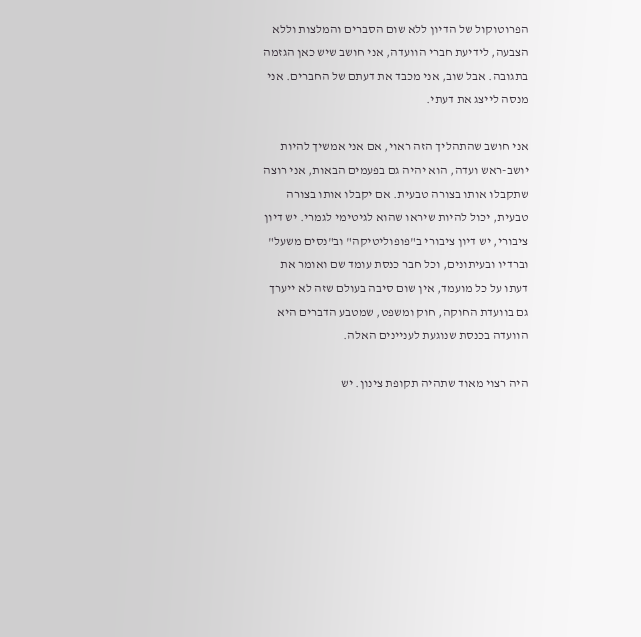הפרוטוקול של הדיון ללא שום הסברים והמלצות וללא הצבעה, לידיעת חברי הוועדה, אני חושב שיש כאן הגזמה בתגובה. אבל שוב, אני מכבד את דעתם של החברים. אני מנסה לייצג את דעתי.

אני חושב שהתהליך הזה ראוי, אם אני אמשיך להיות יושב-ראש ועדה, הוא יהיה גם בפעמים הבאות, אני רוצה שתקבלו אותו בצורה טבעית. אם יקבלו אותו בצורה טבעית, יכול להיות שיראו שהוא לגיטימי לגמרי. יש דיון ציבורי, יש דיון ציבורי ב"פופוליטיקה" וב"נסים משעל" וברדיו ובעיתונים, וכל חבר כנסת עומד שם ואומר את דעתו על כל מועמד, אין שום סיבה בעולם שזה לא ייערך גם בוועדת החוקה, חוק ומשפט, שמטבע הדברים היא הוועדה בכנסת שנוגעת לעניינים האלה.

היה רצוי מאוד שתהיה תקופת צינון. יש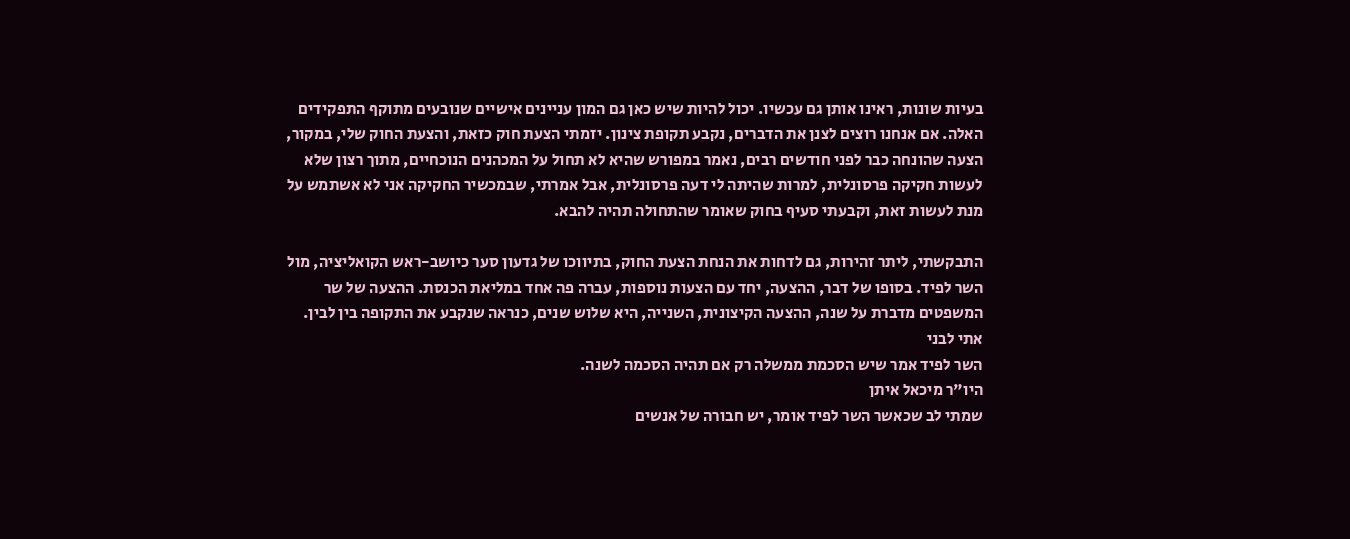בעיות שונות, ראינו אותן גם עכשיו. יכול להיות שיש כאן גם המון עניינים אישיים שנובעים מתוקף התפקידים האלה. אם אנחנו רוצים לצנן את הדברים, נקבע תקופת צינון. יזמתי הצעת חוק כזאת, והצעת החוק שלי, במקור, הצעה שהונחה כבר לפני חודשים רבים, נאמר במפורש שהיא לא תחול על המכהנים הנוכחיים, מתוך רצון שלא לעשות חקיקה פרסונלית, למרות שהיתה לי דעה פרסונלית, אבל אמרתי, שבמכשיר החקיקה אני לא אשתמש על מנת לעשות זאת, וקבעתי סעיף בחוק שאומר שהתחולה תהיה להבא.

התבקשתי, ליתר זהירות, גם לדחות את הנחת הצעת החוק, בתיווכו של גדעון סער כיושב-ראש הקואליציה, מול השר לפיד. בסופו של דבר, ההצעה, יחד עם הצעות נוספות, עברה פה אחד במליאת הכנסת. ההצעה של שר המשפטים מדברת על שנה, ההצעה הקיצונית, השנייה, היא שלוש שנים, כנראה שנקבע את התקופה בין לבין.
אתי לבני
השר לפיד אמר שיש הסכמת ממשלה רק אם תהיה הסכמה לשנה.
היו"ר מיכאל איתן
שמתי לב שכאשר השר לפיד אומר, יש חבורה של אנשים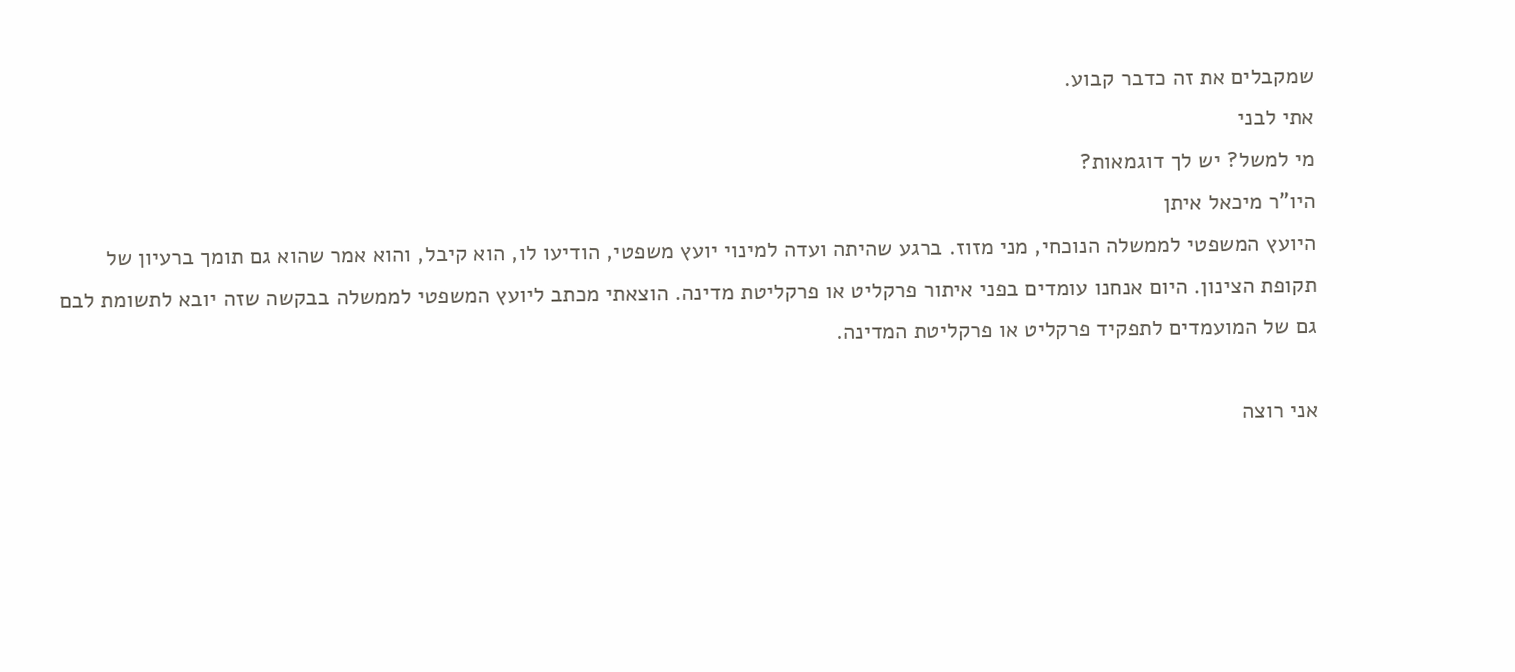שמקבלים את זה כדבר קבוע.
אתי לבני
מי למשל? יש לך דוגמאות?
היו"ר מיכאל איתן
היועץ המשפטי לממשלה הנוכחי, מני מזוז. ברגע שהיתה ועדה למינוי יועץ משפטי, הודיעו לו, הוא קיבל, והוא אמר שהוא גם תומך ברעיון של תקופת הצינון. היום אנחנו עומדים בפני איתור פרקליט או פרקליטת מדינה. הוצאתי מכתב ליועץ המשפטי לממשלה בבקשה שזה יובא לתשומת לבם גם של המועמדים לתפקיד פרקליט או פרקליטת המדינה.

אני רוצה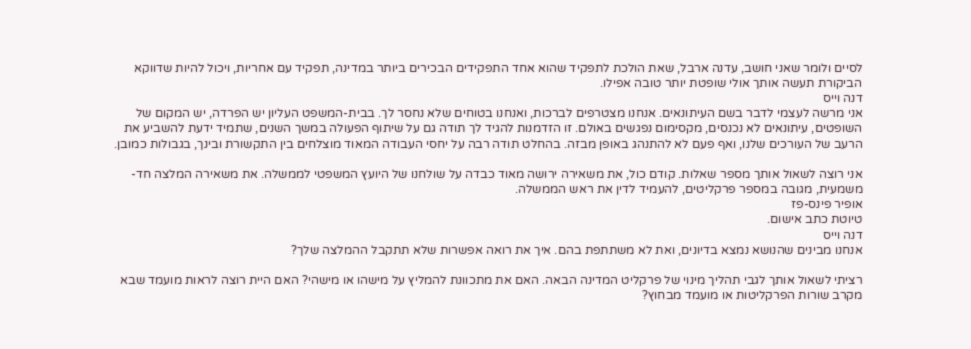לסיים ולומר שאני חושב, עדנה ארבל, שאת הולכת לתפקיד שהוא אחד התפקידים הבכירים ביותר במדינה, תפקיד עם אחריות, ויכול להיות שדווקא הביקורת תעשה אותך אולי שופטת יותר טובה אפילו.
דנה וייס
אני מרשה לעצמי לדבר בשם העיתונאים. אנחנו מצטרפים לברכות, ואנחנו בטוחים שלא נחסר לך. בבית-המשפט העליון יש הפרדה, יש המקום של השופטים, עיתונאים לא נכנסים, מקסימום נפגשים באולם. זו הזדמנות להגיד לך תודה גם על שיתוף הפעולה במשך השנים, שתמיד ידעת להשביע את הרעב של העורכים שלנו, ואף פעם לא להתנהג באופן מבזה. בהחלט תודה רבה על יחסי העבודה המאוד מוצלחים בין התקשורת ובינך, בגבולות כמובן.

אני רוצה לשאול אותך מספר שאלות. קודם כול, את משאירה ירושה מאוד כבדה על שולחנו של היועץ המשפטי לממשלה. את משאירה המלצה חד-משמעית, מגובה במספר פרקליטים, להעמיד לדין את ראש הממשלה.
אופיר פינס-פז
טיוטת כתב אישום.
דנה וייס
אנחנו מבינים שהנושא נמצא בדיונים, ואת לא משתתפת בהם. איך את רואה אפשרות שלא תתקבל ההמלצה שלך?

רציתי לשאול אותך לגבי תהליך מינוי של פרקליט המדינה הבאה. האם את מתכוונת להמליץ על מישהו או מישהי? האם היית רוצה לראות מועמד שבא מקרב שורות הפרקליטות או מועמד מבחוץ?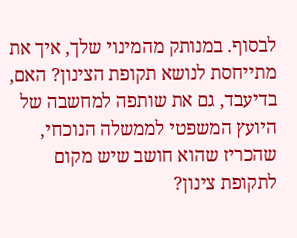לבסוף. במנותק מהמינוי שלך, איך את מתייחסת לנושא תקופת הצינון? האם, בדיעבד, גם את שותפה למחשבה של היועץ המשפטי לממשלה הנוכחי, שהכריז שהוא חושב שיש מקום לתקופת צינון?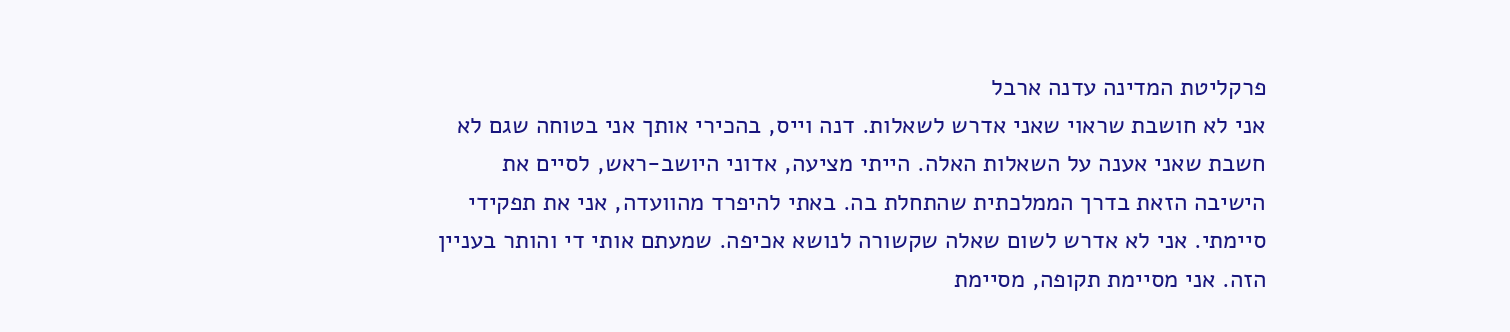פרקליטת המדינה עדנה ארבל
אני לא חושבת שראוי שאני אדרש לשאלות. דנה וייס, בהכירי אותך אני בטוחה שגם לא חשבת שאני אענה על השאלות האלה. הייתי מציעה, אדוני היושב-ראש, לסיים את הישיבה הזאת בדרך הממלכתית שהתחלת בה. באתי להיפרד מהוועדה, אני את תפקידי סיימתי. אני לא אדרש לשום שאלה שקשורה לנושא אכיפה. שמעתם אותי די והותר בעניין הזה. אני מסיימת תקופה, מסיימת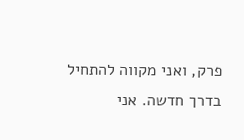פרק, ואני מקווה להתחיל בדרך חדשה. אני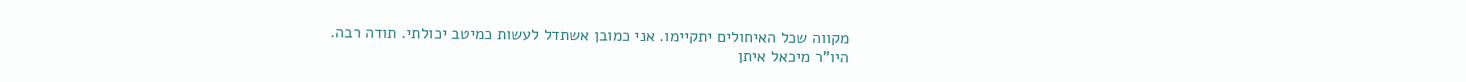מקווה שכל האיחולים יתקיימו. אני כמובן אשתדל לעשות כמיטב יכולתי. תודה רבה.
היו"ר מיכאל איתן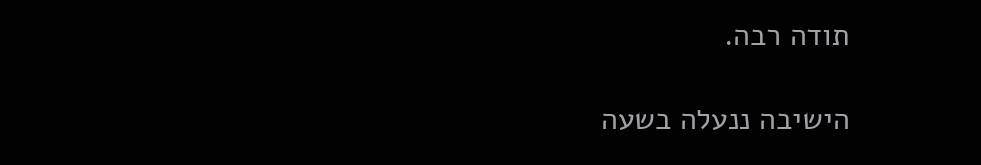תודה רבה.

הישיבה ננעלה בשעה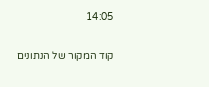14:05

קוד המקור של הנתונים